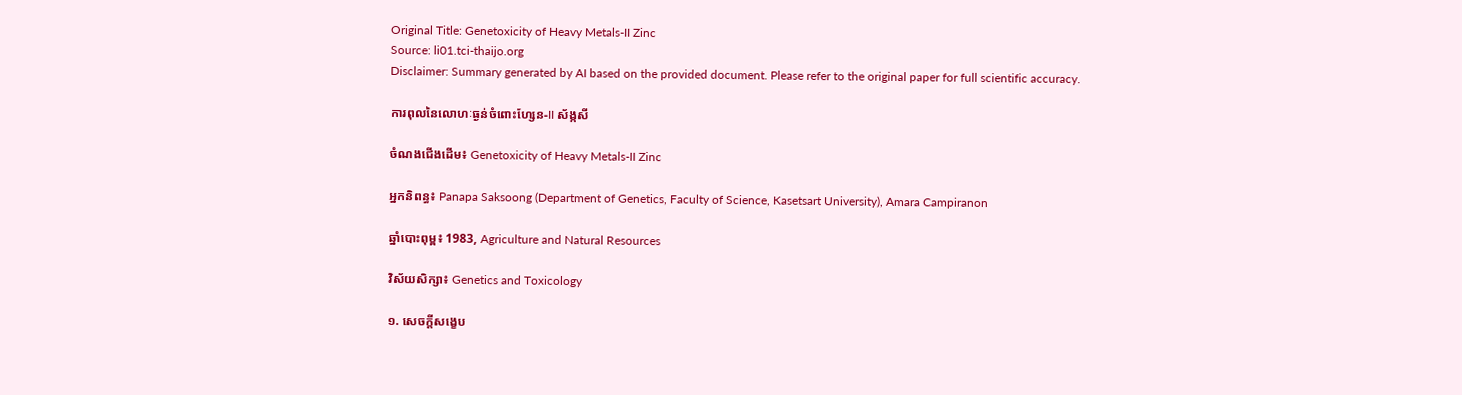Original Title: Genetoxicity of Heavy Metals-II Zinc
Source: li01.tci-thaijo.org
Disclaimer: Summary generated by AI based on the provided document. Please refer to the original paper for full scientific accuracy.

ការពុលនៃលោហៈធ្ងន់ចំពោះហ្សែន-II ស័ង្កសី

ចំណងជើងដើម៖ Genetoxicity of Heavy Metals-II Zinc

អ្នកនិពន្ធ៖ Panapa Saksoong (Department of Genetics, Faculty of Science, Kasetsart University), Amara Campiranon

ឆ្នាំបោះពុម្ព៖ 1983, Agriculture and Natural Resources

វិស័យសិក្សា៖ Genetics and Toxicology

១. សេចក្តីសង្ខេប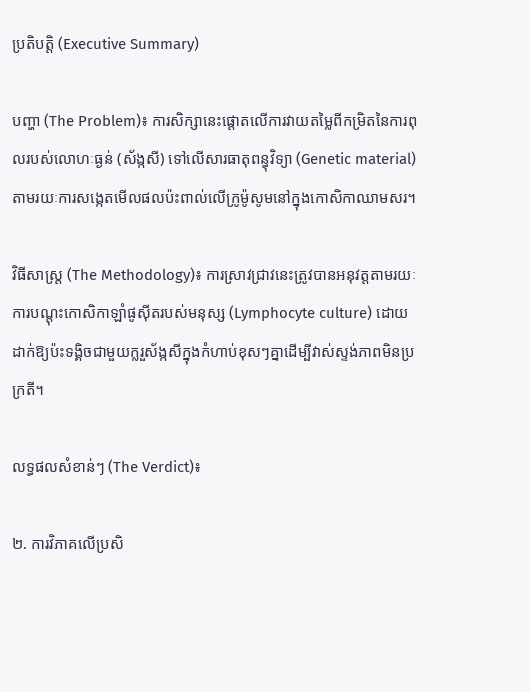ប្រតិបត្តិ (Executive Summary)

បញ្ហា (The Problem)៖ ការសិក្សានេះផ្តោតលើការវាយតម្លៃពីកម្រិតនៃការពុលរបស់លោហៈធ្ងន់ (ស័ង្កសី) ទៅលើសារធាតុពន្ធុវិទ្យា (Genetic material) តាមរយៈការសង្កេតមើលផលប៉ះពាល់លើក្រូម៉ូសូមនៅក្នុងកោសិកាឈាមសរ។

វិធីសាស្ត្រ (The Methodology)៖ ការស្រាវជ្រាវនេះត្រូវបានអនុវត្តតាមរយៈការបណ្តុះកោសិកាឡាំផូស៊ីតរបស់មនុស្ស (Lymphocyte culture) ដោយដាក់ឱ្យប៉ះទង្គិចជាមួយក្លរួស័ង្កសីក្នុងកំហាប់ខុសៗគ្នាដើម្បីវាស់ស្ទង់ភាពមិនប្រក្រតី។

លទ្ធផលសំខាន់ៗ (The Verdict)៖

២. ការវិភាគលើប្រសិ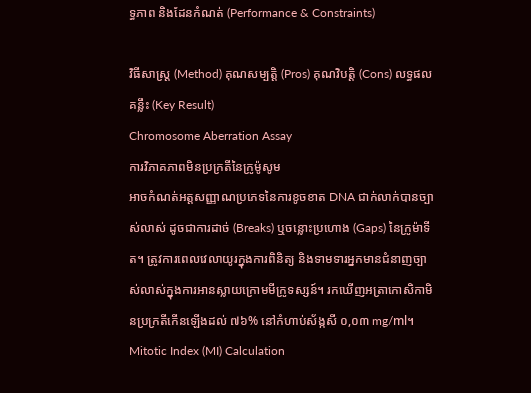ទ្ធភាព និងដែនកំណត់ (Performance & Constraints)

វិធីសាស្ត្រ (Method) គុណសម្បត្តិ (Pros) គុណវិបត្តិ (Cons) លទ្ធផលគន្លឹះ (Key Result)
Chromosome Aberration Assay
ការវិភាគភាពមិនប្រក្រតីនៃក្រូម៉ូសូម
អាចកំណត់អត្តសញ្ញាណប្រភេទនៃការខូចខាត DNA ជាក់លាក់បានច្បាស់លាស់ ដូចជាការដាច់ (Breaks) ឬចន្លោះប្រហោង (Gaps) នៃក្រូម៉ាទីត។ ត្រូវការពេលវេលាយូរក្នុងការពិនិត្យ និងទាមទារអ្នកមានជំនាញច្បាស់លាស់ក្នុងការអានស្លាយក្រោមមីក្រូទស្សន៍។ រកឃើញអត្រាកោសិកាមិនប្រក្រតីកើនឡើងដល់ ៧៦% នៅកំហាប់ស័ង្កសី ០,០៣ mg/ml។
Mitotic Index (MI) Calculation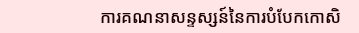ការគណនាសន្ទស្សន៍នៃការបំបែកកោសិ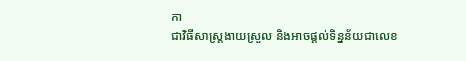កា
ជាវិធីសាស្ត្រងាយស្រួល និងអាចផ្តល់ទិន្នន័យជាលេខ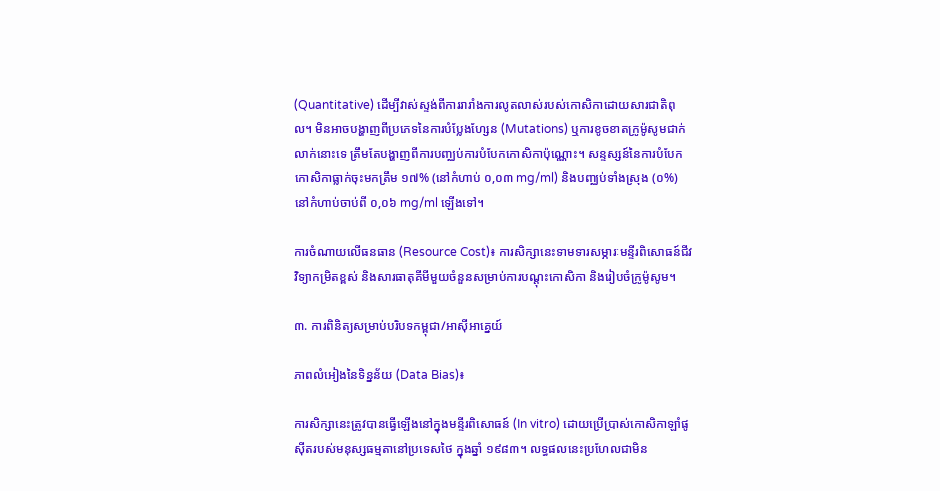(Quantitative) ដើម្បីវាស់ស្ទង់ពីការរារាំងការលូតលាស់របស់កោសិកាដោយសារជាតិពុល។ មិនអាចបង្ហាញពីប្រភេទនៃការបំប្លែងហ្សែន (Mutations) ឬការខូចខាតក្រូម៉ូសូមជាក់លាក់នោះទេ ត្រឹមតែបង្ហាញពីការបញ្ឈប់ការបំបែកកោសិកាប៉ុណ្ណោះ។ សន្ទស្សន៍នៃការបំបែកកោសិកាធ្លាក់ចុះមកត្រឹម ១៧% (នៅកំហាប់ ០,០៣ mg/ml) និងបញ្ឈប់ទាំងស្រុង (០%) នៅកំហាប់ចាប់ពី ០,០៦ mg/ml ឡើងទៅ។

ការចំណាយលើធនធាន (Resource Cost)៖ ការសិក្សានេះទាមទារសម្ភារៈមន្ទីរពិសោធន៍ជីវវិទ្យាកម្រិតខ្ពស់ និងសារធាតុគីមីមួយចំនួនសម្រាប់ការបណ្តុះកោសិកា និងរៀបចំក្រូម៉ូសូម។

៣. ការពិនិត្យសម្រាប់បរិបទកម្ពុជា/អាស៊ីអាគ្នេយ៍

ភាពលំអៀងនៃទិន្នន័យ (Data Bias)៖

ការសិក្សានេះត្រូវបានធ្វើឡើងនៅក្នុងមន្ទីរពិសោធន៍ (In vitro) ដោយប្រើប្រាស់កោសិកាឡាំផូស៊ីតរបស់មនុស្សធម្មតានៅប្រទេសថៃ ក្នុងឆ្នាំ ១៩៨៣។ លទ្ធផលនេះប្រហែលជាមិន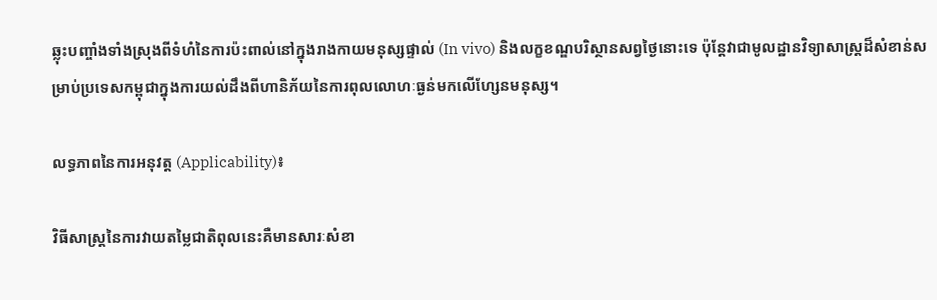ឆ្លុះបញ្ចាំងទាំងស្រុងពីទំហំនៃការប៉ះពាល់នៅក្នុងរាងកាយមនុស្សផ្ទាល់ (In vivo) និងលក្ខខណ្ឌបរិស្ថានសព្វថ្ងៃនោះទេ ប៉ុន្តែវាជាមូលដ្ឋានវិទ្យាសាស្ត្រដ៏សំខាន់សម្រាប់ប្រទេសកម្ពុជាក្នុងការយល់ដឹងពីហានិភ័យនៃការពុលលោហៈធ្ងន់មកលើហ្សែនមនុស្ស។

លទ្ធភាពនៃការអនុវត្ត (Applicability)៖

វិធីសាស្ត្រនៃការវាយតម្លៃជាតិពុលនេះគឺមានសារៈសំខា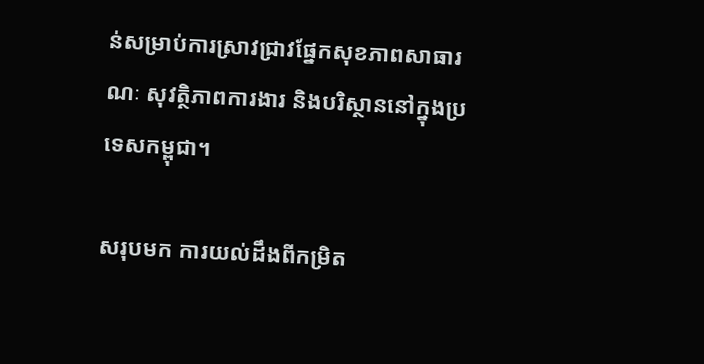ន់សម្រាប់ការស្រាវជ្រាវផ្នែកសុខភាពសាធារណៈ សុវត្ថិភាពការងារ និងបរិស្ថាននៅក្នុងប្រទេសកម្ពុជា។

សរុបមក ការយល់ដឹងពីកម្រិត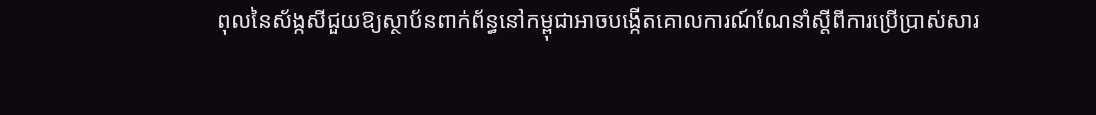ពុលនៃស័ង្កសីជួយឱ្យស្ថាប័នពាក់ព័ន្ធនៅកម្ពុជាអាចបង្កើតគោលការណ៍ណែនាំស្តីពីការប្រើប្រាស់សារ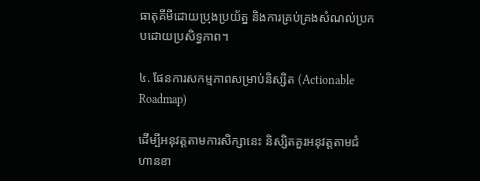ធាតុគីមីដោយប្រុងប្រយ័ត្ន និងការគ្រប់គ្រងសំណល់ប្រកបដោយប្រសិទ្ធភាព។

៤. ផែនការសកម្មភាពសម្រាប់និស្សិត (Actionable Roadmap)

ដើម្បីអនុវត្តតាមការសិក្សានេះ និស្សិតគួរអនុវត្តតាមជំហានខា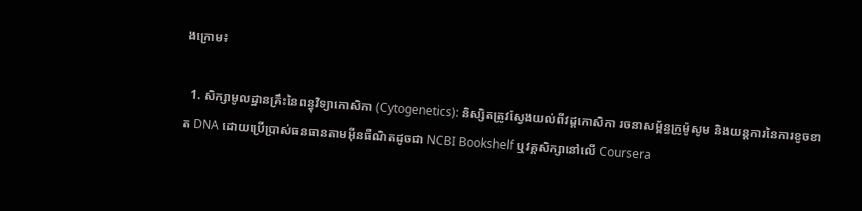ងក្រោម៖

  1. សិក្សាមូលដ្ឋានគ្រឹះនៃពន្ធុវិទ្យាកោសិកា (Cytogenetics): និស្សិតត្រូវស្វែងយល់ពីវដ្តកោសិកា រចនាសម្ព័ន្ធក្រូម៉ូសូម និងយន្តការនៃការខូចខាត DNA ដោយប្រើប្រាស់ធនធានតាមអ៊ីនធឺណិតដូចជា NCBI Bookshelf ឬវគ្គសិក្សានៅលើ Coursera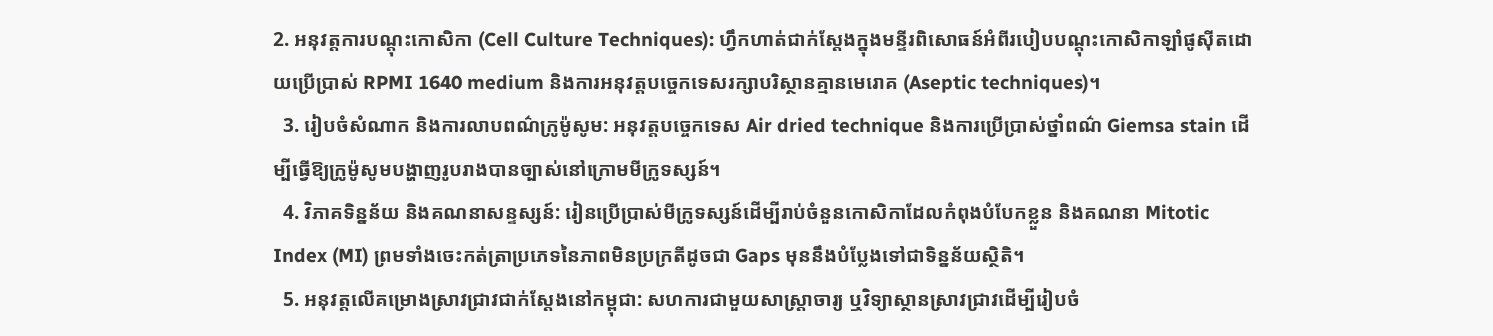2. អនុវត្តការបណ្តុះកោសិកា (Cell Culture Techniques): ហ្វឹកហាត់ជាក់ស្តែងក្នុងមន្ទីរពិសោធន៍អំពីរបៀបបណ្តុះកោសិកាឡាំផូស៊ីតដោយប្រើប្រាស់ RPMI 1640 medium និងការអនុវត្តបច្ចេកទេសរក្សាបរិស្ថានគ្មានមេរោគ (Aseptic techniques)។
  3. រៀបចំសំណាក និងការលាបពណ៌ក្រូម៉ូសូម: អនុវត្តបច្ចេកទេស Air dried technique និងការប្រើប្រាស់ថ្នាំពណ៌ Giemsa stain ដើម្បីធ្វើឱ្យក្រូម៉ូសូមបង្ហាញរូបរាងបានច្បាស់នៅក្រោមមីក្រូទស្សន៍។
  4. វិភាគទិន្នន័យ និងគណនាសន្ទស្សន៍: រៀនប្រើប្រាស់មីក្រូទស្សន៍ដើម្បីរាប់ចំនួនកោសិកាដែលកំពុងបំបែកខ្លួន និងគណនា Mitotic Index (MI) ព្រមទាំងចេះកត់ត្រាប្រភេទនៃភាពមិនប្រក្រតីដូចជា Gaps មុននឹងបំប្លែងទៅជាទិន្នន័យស្ថិតិ។
  5. អនុវត្តលើគម្រោងស្រាវជ្រាវជាក់ស្តែងនៅកម្ពុជា: សហការជាមួយសាស្ត្រាចារ្យ ឬវិទ្យាស្ថានស្រាវជ្រាវដើម្បីរៀបចំ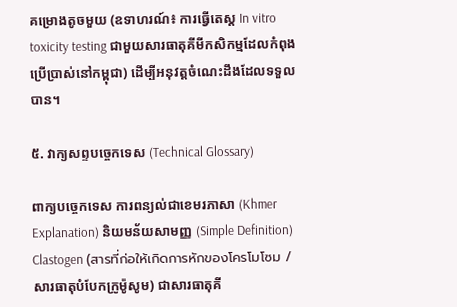គម្រោងតូចមួយ (ឧទាហរណ៍៖ ការធ្វើតេស្ត In vitro toxicity testing ជាមួយសារធាតុគីមីកសិកម្មដែលកំពុងប្រើប្រាស់នៅកម្ពុជា) ដើម្បីអនុវត្តចំណេះដឹងដែលទទួលបាន។

៥. វាក្យសព្ទបច្ចេកទេស (Technical Glossary)

ពាក្យបច្ចេកទេស ការពន្យល់ជាខេមរភាសា (Khmer Explanation) និយមន័យសាមញ្ញ (Simple Definition)
Clastogen (สารที่ก่อให้เกิดการหักของโครโมโซม / សារធាតុបំបែកក្រូម៉ូសូម) ជាសារធាតុគី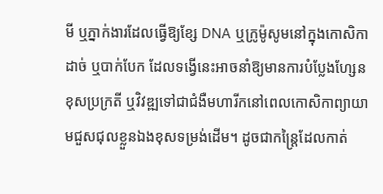មី ឬភ្នាក់ងារដែលធ្វើឱ្យខ្សែ DNA ឬក្រូម៉ូសូមនៅក្នុងកោសិកាដាច់ ឬបាក់បែក ដែលទង្វើនេះអាចនាំឱ្យមានការបំប្លែងហ្សែនខុសប្រក្រតី ឬវិវឌ្ឍទៅជាជំងឺមហារីកនៅពេលកោសិកាព្យាយាមជួសជុលខ្លួនឯងខុសទម្រង់ដើម។ ដូចជាកន្ត្រៃដែលកាត់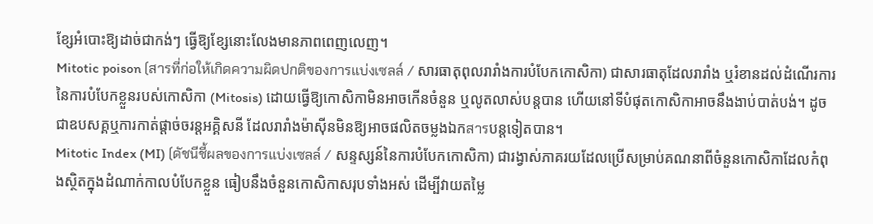ខ្សែអំបោះឱ្យដាច់ជាកង់ៗ ធ្វើឱ្យខ្សែនោះលែងមានភាពពេញលេញ។
Mitotic poison (สารที่ก่อให้เกิดความผิดปกติของการแบ่งเซลล์ / សារធាតុពុលរារាំងការបំបែកកោសិកា) ជាសារធាតុដែលរារាំង ឬរំខានដល់ដំណើរការនៃការបំបែកខ្លួនរបស់កោសិកា (Mitosis) ដោយធ្វើឱ្យកោសិកាមិនអាចកើនចំនួន ឬលូតលាស់បន្តបាន ហើយនៅទីបំផុតកោសិកាអាចនឹងងាប់បាត់បង់។ ដូចជាឧបសគ្គឬការកាត់ផ្តាច់ចរន្តអគ្គិសនី ដែលរារាំងម៉ាស៊ីនមិនឱ្យអាចផលិតចម្លងឯកสารបន្តទៀតបាន។
Mitotic Index (MI) (ดัชนีชี้ผลของการแบ่งเซลล์ / សន្ទស្សន៍នៃការបំបែកកោសិកា) ជារង្វាស់ភាគរយដែលប្រើសម្រាប់គណនាពីចំនួនកោសិកាដែលកំពុងស្ថិតក្នុងដំណាក់កាលបំបែកខ្លួន ធៀបនឹងចំនួនកោសិកាសរុបទាំងអស់ ដើម្បីវាយតម្លៃ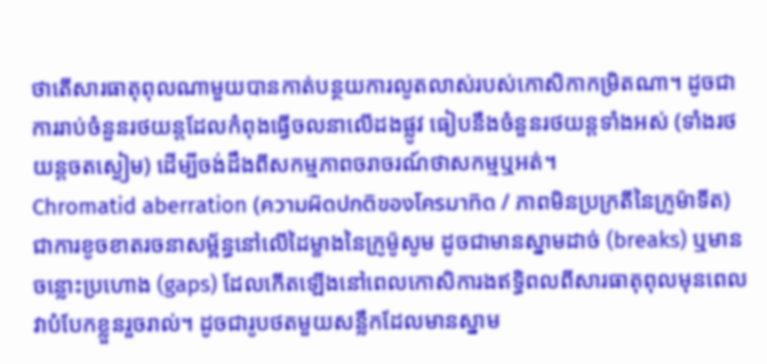ថាតើសារធាតុពុលណាមួយបានកាត់បន្ថយការលូតលាស់របស់កោសិកាកម្រិតណា។ ដូចជាការរាប់ចំនួនរថយន្តដែលកំពុងធ្វើចលនាលើដងផ្លូវ ធៀបនឹងចំនួនរថយន្តទាំងអស់ (ទាំងរថយន្តចតស្ងៀម) ដើម្បីចង់ដឹងពីសកម្មភាពចរាចរណ៍ថាសកម្មឬអត់។
Chromatid aberration (ความผิดปกติของโครมาทิด / ភាពមិនប្រក្រតីនៃក្រូម៉ាទីត) ជាការខូចខាតរចនាសម្ព័ន្ធនៅលើដៃម្ខាងនៃក្រូម៉ូសូម ដូចជាមានស្នាមដាច់ (breaks) ឬមានចន្លោះប្រហោង (gaps) ដែលកើតឡើងនៅពេលកោសិការងឥទ្ធិពលពីសារធាតុពុលមុនពេលវាបំបែកខ្លួនរួចរាល់។ ដូចជារូបថតមួយសន្លឹកដែលមានស្នាម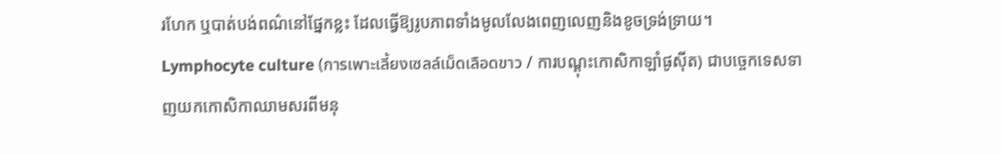រហែក ឬបាត់បង់ពណ៌នៅផ្នែកខ្លះ ដែលធ្វើឱ្យរូបភាពទាំងមូលលែងពេញលេញនិងខូចទ្រង់ទ្រាយ។
Lymphocyte culture (การเพาะเลี้ยงเซลล์เม็ดเลือดขาว / ការបណ្តុះកោសិកាឡាំផូស៊ីត) ជាបច្ចេកទេសទាញយកកោសិកាឈាមសរពីមនុ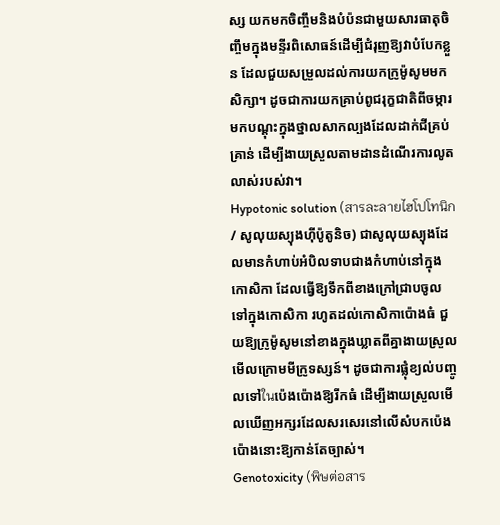ស្ស យកមកចិញ្ចឹមនិងបំប៉នជាមួយសារធាតុចិញ្ចឹមក្នុងមន្ទីរពិសោធន៍ដើម្បីជំរុញឱ្យវាបំបែកខ្លួន ដែលជួយសម្រួលដល់ការយកក្រូម៉ូសូមមកសិក្សា។ ដូចជាការយកគ្រាប់ពូជរុក្ខជាតិពីចម្ការ មកបណ្តុះក្នុងថ្នាលសាកល្បងដែលដាក់ជីគ្រប់គ្រាន់ ដើម្បីងាយស្រួលតាមដានដំណើរការលូតលាស់របស់វា។
Hypotonic solution (สารละลายไฮโปโทนิก / សូលុយស្យុងហ៊ីប៉ូតូនិច) ជាសូលុយស្យុងដែលមានកំហាប់អំបិលទាបជាងកំហាប់នៅក្នុងកោសិកា ដែលធ្វើឱ្យទឹកពីខាងក្រៅជ្រាបចូលទៅក្នុងកោសិកា រហូតដល់កោសិកាប៉ោងធំ ជួយឱ្យក្រូម៉ូសូមនៅខាងក្នុងឃ្លាតពីគ្នាងាយស្រួលមើលក្រោមមីក្រូទស្សន៍។ ដូចជាការផ្លុំខ្យល់បញ្ចូលទៅในប៉េងប៉ោងឱ្យរីកធំ ដើម្បីងាយស្រួលមើលឃើញអក្សរដែលសរសេរនៅលើសំបកប៉េងប៉ោងនោះឱ្យកាន់តែច្បាស់។
Genotoxicity (พิษต่อสาร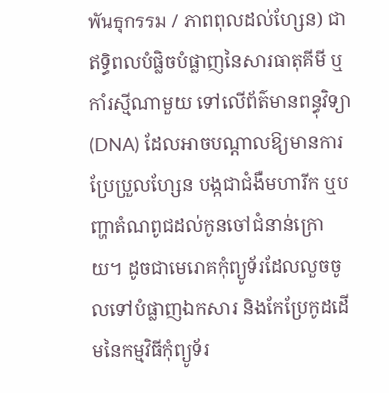พันธุกรรม / ភាពពុលដល់ហ្សែន) ជាឥទ្ធិពលបំផ្លិចបំផ្លាញនៃសារធាតុគីមី ឬកាំរស្មីណាមួយ ទៅលើព័ត៌មានពន្ធុវិទ្យា (DNA) ដែលអាចបណ្តាលឱ្យមានការប្រែប្រួលហ្សែន បង្កជាជំងឺមហារីក ឬបញ្ហាតំណពូជដល់កូនចៅជំនាន់ក្រោយ។ ដូចជាមេរោគកុំព្យូទ័រដែលលួចចូលទៅបំផ្លាញឯកសារ និងកែប្រែកូដដើមនៃកម្មវិធីកុំព្យូទ័រ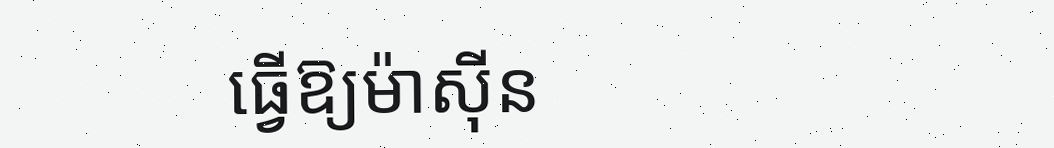ធ្វើឱ្យម៉ាស៊ីន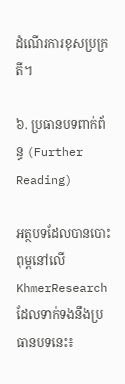ដំណើរការខុសប្រក្រតី។

៦. ប្រធានបទពាក់ព័ន្ធ (Further Reading)

អត្ថបទដែលបានបោះពុម្ពនៅលើ KhmerResearch ដែលទាក់ទងនឹងប្រធានបទនេះ៖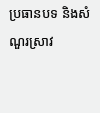ប្រធានបទ និងសំណួរស្រាវ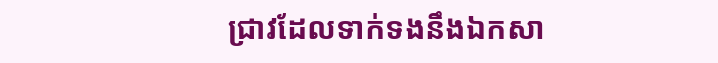ជ្រាវដែលទាក់ទងនឹងឯកសា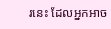រនេះ ដែលអ្នកអាច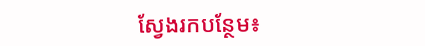ស្វែងរកបន្ថែម៖